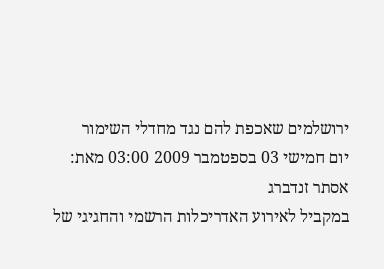ירושלמים שאכפת להם נגד מחדלי השימור
יום חמישי 03 בספטמבר 2009 03:00 מאת: אסתר זנדברג
במקביל לאירוע האדריכלות הרשמי והחגיגי של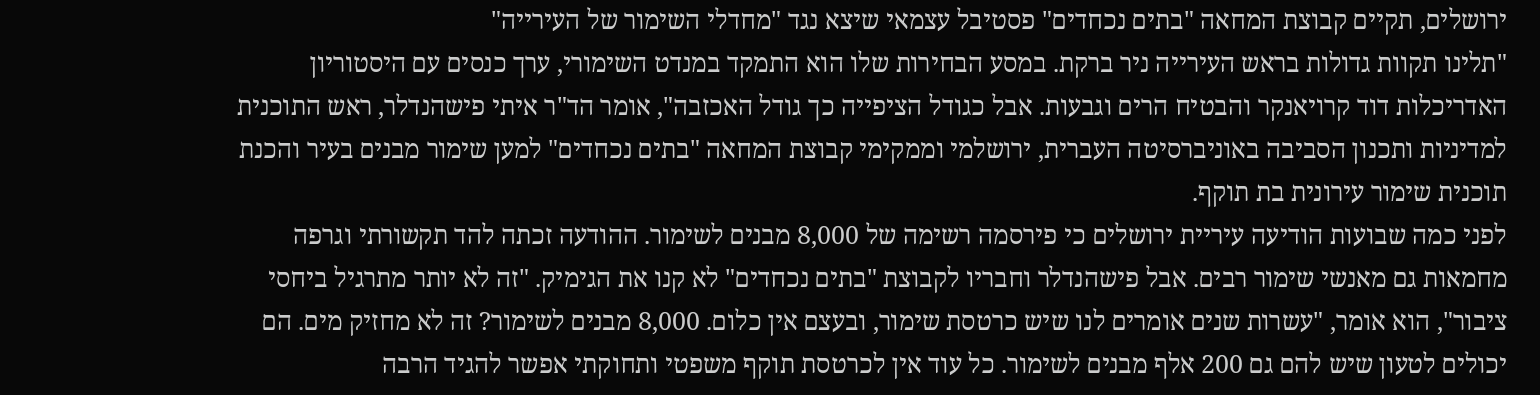ירושלים, תקיים קבוצת המחאה "בתים נכחדים" פסטיבל עצמאי שיצא נגד "מחדלי השימור של העירייה"
"תלינו תקוות גדולות בראש העירייה ניר ברקת. במסע הבחירות שלו הוא התמקד במנדט השימורי, ערך כנסים עם היסטוריון האדריכלות דוד קרויאנקר והבטיח הרים וגבעות. אבל כגודל הציפייה כך גודל האכזבה", אומר הד"ר איתי פישהנדלר, ראש התוכנית למדיניות ותכנון הסביבה באוניברסיטה העברית, ירושלמי וממקימי קבוצת המחאה "בתים נכחדים" למען שימור מבנים בעיר והכנת תוכנית שימור עירונית בת תוקף.
לפני כמה שבועות הודיעה עיריית ירושלים כי פירסמה רשימה של 8,000 מבנים לשימור. ההודעה זכתה להד תקשורתי וגרפה מחמאות גם מאנשי שימור רבים. אבל פישהנדלר וחבריו לקבוצת "בתים נכחדים" לא קנו את הגימיק. "זה לא יותר מתרגיל ביחסי ציבור", הוא אומר, "עשרות שנים אומרים לנו שיש כרטסת שימור, ובעצם אין כלום. 8,000 מבנים לשימור? זה לא מחזיק מים. הם יכולים לטעון שיש להם גם 200 אלף מבנים לשימור. כל עוד אין לכרטסת תוקף משפטי ותחוקתי אפשר להגיד הרבה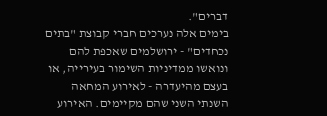דברים".
בימים אלה נערכים חברי קבוצת "בתים נכחדים" - ירושלמים שאכפת להם ונואשו ממדיניות השימור בעירייה, או בעצם מהיעדרה - לאירוע המחאה השנתי השני שהם מקיימים. האירוע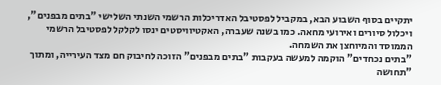יתקיים בסוף השבוע הבא, במקביל לפסטיבל האדריכלות הרשמי השנתי השלישי "בתים מבפנים", ויכלול סיורים ואירועי מחאה. כמו בשנה שעברה, האקטיוויסטים ינסו לקלקל לפסטיבל הרשמי הממוסד והמיוחצן את השמחה.
"בתים נכחדים" הוקמה למעשה בעקבות "בתים מבפנים" הזוכה לחיבוק חם מצד העירייה, ומתוך "תחושה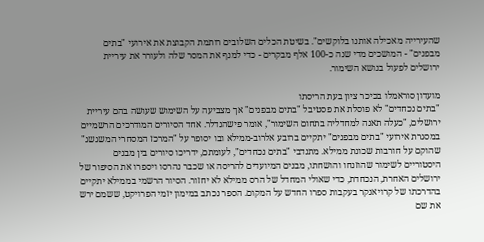שהעירייה מאכילה אותנו בלוקשים". בשיטת הכלים השלובים רותמת הקבוצת את אירועי "בתים מבפנים" - המושכים מדי שנה כ-100 אלף מבקרים - כדי למנף את המסר שלה ולעורר את עיריית ירושלים לפעול בנושא השימור.

מועדון סוראמלו בכיכר ציון בעת הריסתו
"בתים נכחדים" לא פוסלת את פסטיבל "בתים מבפנים" אך מצביעה על השימוש שעושה בהם עיריית ירושלים, "כעלה תאנה למחדליה בתחום השימור", אומר פישהנדלר. אחד הסיורים המודרכים הרשמיים במסגרת אירועי "בתים מבפנים" יתקיים ברובע אלרוב-ממילא ובו יסופר על "המרכז המסחרי המשגשג" שהוקם על חורבות שכונת ממילא. מתנדבי "בתים נכחדים", לעומתם, ידריכו סיורים בין מבנים היסטוריים לשימור שהוזנחו והושחתו, מבנים המיועדים להריסה או שכבר נהרסו ויספרו את הסיפור של ירושלים האחרת, הנכחדת, כדי שאולי המחדל של הרס ממילא לא יחזור. הסיור הרשמי בממילא יתקיים בהדרכתו של קרויאנקר בעקבות ספרו החדש על המקום. הספר נכתב במימון יזמי הפרויקט, ששמם ירש את שם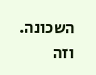השכונה. וזה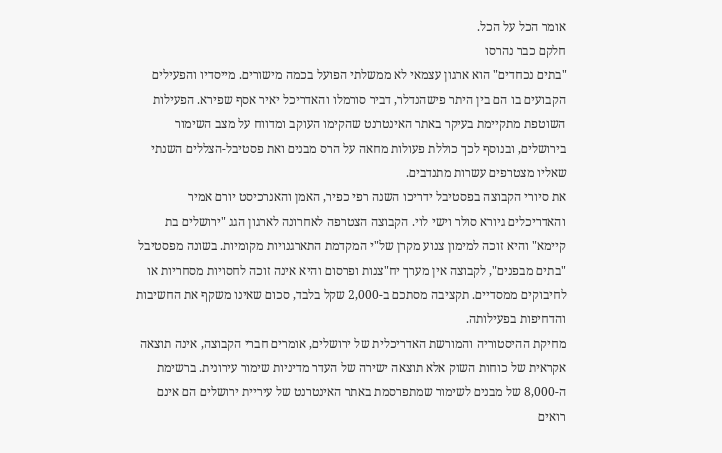אומר הכל על הכל.
חלקם כבר נהרסו
"בתים נכחדים" הוא ארגון עצמאי לא ממשלתי הפועל בכמה מישורים. מייסדיו והפעילים הקבועים בו הם בין היתר פישהנדלר, דביר סורמלו והאדריכל יאיר אסף שפירא. הפעילות השוטפת מתקיימת בעיקר באתר האינטרנט שהקימו העוקב ומדווח על מצב השימור בירושלים, ובנוסף לכך כוללת פעולות מחאה על הרס מבנים ואת פסטיבל-הצללים השנתי שאליו מצטרפים עשרות מתנדבים.
את סיורי הקבוצה בפסטיבל ידריכו השנה רפי כפיר, האמן והאנרכיסט יורם אמיר והאדריכלים גיורא סולר וישי לוי. הקבוצה הצטרפה לאחרונה לארגון הגג "ירושלים בת קיימא" והיא זוכה למימון צנוע מקרן של"י המקדמת התארגנויות מקומיות. בשונה מפסטיבל "בתים מבפנים", לקבוצה אין מערך יח"צנות ופרסום והיא אינה זוכה לחסויות מסחריות או לחיבוקים ממסדיים. תקציבה מסתכם ב-2,000 שקל בלבד, סכום שאינו משקף את החשיבות והדחיפות בפעילותה.
מחיקת ההיסטוריה והמורשת האדריכלית של ירושלים, אומרים חברי הקבוצה, אינה תוצאה אקראית של כוחות השוק אלא תוצאה ישירה של העדר מדיניות שימור עירונית. ברשימת ה-8,000 של מבנים לשימור שמתפרסמת באתר האינטרנט של עיריית ירושלים הם אינם רואים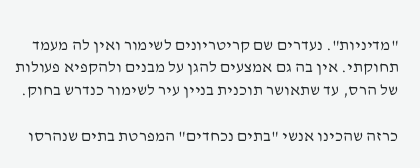"מדיניות". נעדרים שם קריטריונים לשימור ואין לה מעמד תחוקתי. אין בה גם אמצעים להגן על מבנים ולהקפיא פעולות של הרס, עד שתאושר תוכנית בניין עיר לשימור כנדרש בחוק.

כרזה שהכינו אנשי "בתים נכחדים" המפרטת בתים שנהרסו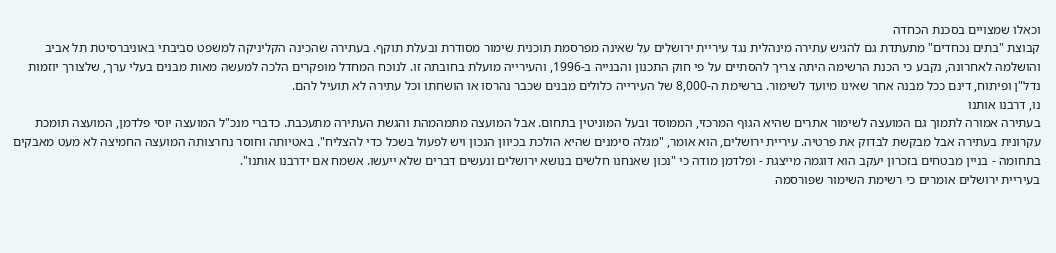וכאלו שמצויים בסכנת הכחדה
קבוצת "בתים נכחדים" מתעתדת גם להגיש עתירה מינהלית נגד עיריית ירושלים על שאינה מפרסמת תוכנית שימור מסודרת ובעלת תוקף. בעתירה שהכינה הקליניקה למשפט סביבתי באוניברסיטת תל אביב והושלמה לאחרונה, נקבע כי הכנת הרשימה היתה צריך להסתיים על פי חוק התכנון והבנייה ב-1996, והעירייה מועלת בחובתה זו. לנוכח המחדל מופקרים הלכה למעשה מאות מבנים בעלי ערך, שלצורך יוזמות נדל"ן ופיתוח, דינם ככל מבנה אחר שאינו מיועד לשימור. ברשימת ה-8,000 של העירייה כלולים מבנים שכבר נהרסו או הושחתו וכל עתירה לא תועיל להם.
נו, דרבנו אותנו
בעתירה אמורה לתמוך גם המועצה לשימור אתרים שהיא הגוף המרכזי, הממוסד ובעל המוניטין בתחום. אבל המועצה מתמהמהת והגשת העתירה מתעכבת. כדברי מנכ"ל המועצה יוסי פלדמן, המועצה תומכת עקרונית בעתירה אבל מבקשת לבדוק את פרטיה. עיריית ירושלים, הוא אומר, "מגלה סימנים שהיא הולכת בכיוון הנכון ויש לפעול בשכל כדי להצליח". באטיותה וחוסר נחרצותה המועצה החמיצה לא מעט מאבקים בתחומה - בניין מבטחים בזכרון יעקב הוא דוגמה מייצגת - ופלדמן מודה כי "נכון שאנחנו חלשים בנושא ירושלים ונעשים דברים שלא ייעשו. אשמח אם ידרבנו אותנו".
בעיריית ירושלים אומרים כי רשימת השימור שפורסמה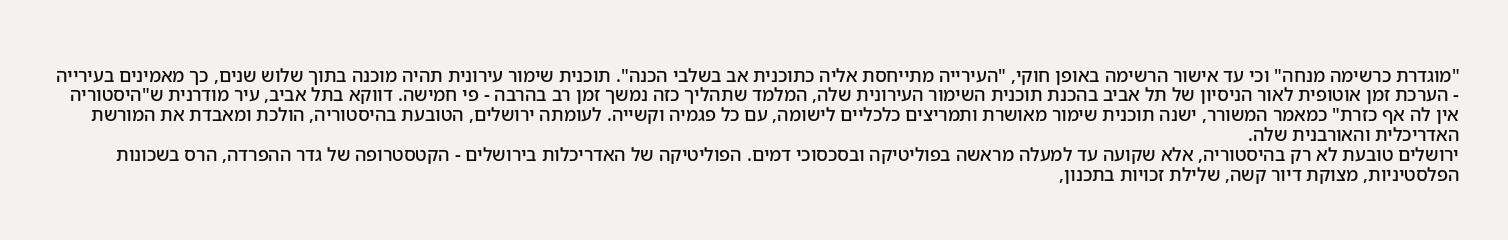"מוגדרת כרשימה מנחה" וכי עד אישור הרשימה באופן חוקי, "העירייה מתייחסת אליה כתוכנית אב בשלבי הכנה". תוכנית שימור עירונית תהיה מוכנה בתוך שלוש שנים, כך מאמינים בעירייה - הערכת זמן אוטופית לאור הניסיון של תל אביב בהכנת תוכנית השימור העירונית שלה, המלמד שתהליך כזה נמשך זמן רב בהרבה - פי חמישה. דווקא בתל אביב, עיר מודרנית ש"היסטוריה אין לה אף כזרת" כמאמר המשורר, ישנה תוכנית שימור מאושרת ותמריצים כלכליים לישומה, עם כל פגמיה וקשייה. לעומתה ירושלים, הטובעת בהיסטוריה, הולכת ומאבדת את המורשת האדריכלית והאורבנית שלה.
ירושלים טובעת לא רק בהיסטוריה, אלא שקועה עד למעלה מראשה בפוליטיקה ובסכסוכי דמים. הפוליטיקה של האדריכלות בירושלים - הקטסטרופה של גדר ההפרדה, הרס בשכונות הפלסטיניות, מצוקת דיור קשה, שלילת זכויות בתכנון,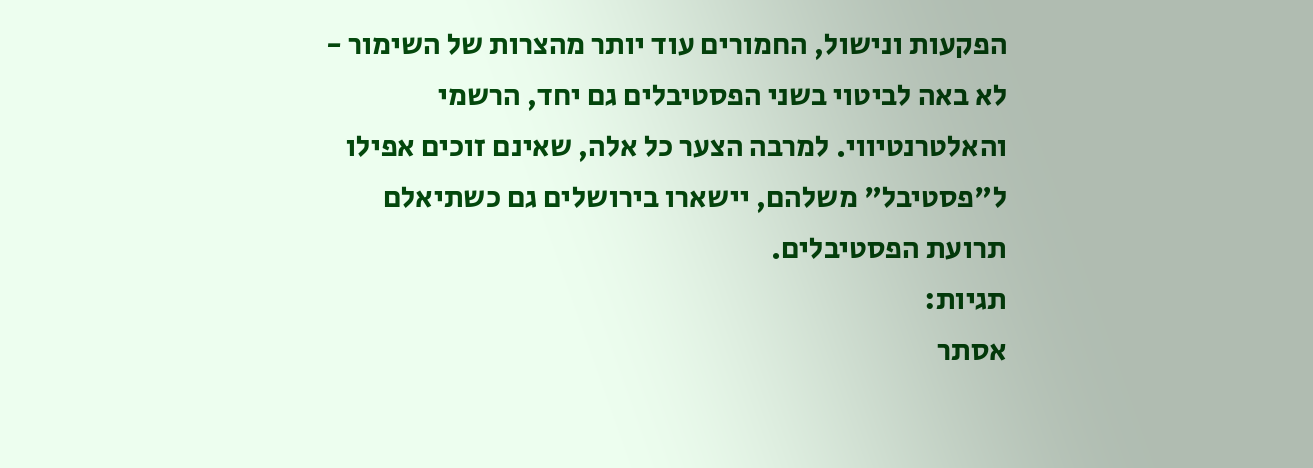הפקעות ונישול, החמורים עוד יותר מהצרות של השימור - לא באה לביטוי בשני הפסטיבלים גם יחד, הרשמי והאלטרנטיווי. למרבה הצער כל אלה, שאינם זוכים אפילו ל"פסטיבל" משלהם, יישארו בירושלים גם כשתיאלם תרועת הפסטיבלים.
תגיות:
אסתר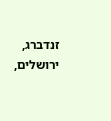זנדברג,
ירושלים,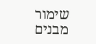שימור מבנים